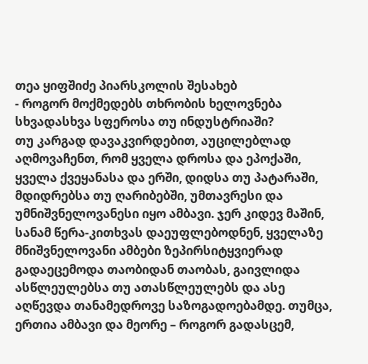თეა ყიფშიძე პიარსკოლის შესახებ
- როგორ მოქმედებს თხრობის ხელოვნება სხვადასხვა სფეროსა თუ ინდუსტრიაში?
თუ კარგად დავაკვირდებით, აუცილებლად აღმოვაჩენთ, რომ ყველა დროსა და ეპოქაში, ყველა ქვეყანასა და ერში, დიდსა თუ პატარაში, მდიდრებსა თუ ღარიბებში, უმთავრესი და უმნიშვნელოვანესი იყო ამბავი. ჯერ კიდევ მაშინ, სანამ წერა-კითხვას დაეუფლებოდნენ, ყველაზე მნიშვნელოვანი ამბები ზეპირსიტყვიერად გადაეცემოდა თაობიდან თაობას, გაივლიდა ასწლეულებსა თუ ათასწლეულებს და ასე აღწევდა თანამედროვე საზოგადოებამდე. თუმცა, ერთია ამბავი და მეორე – როგორ გადასცემ,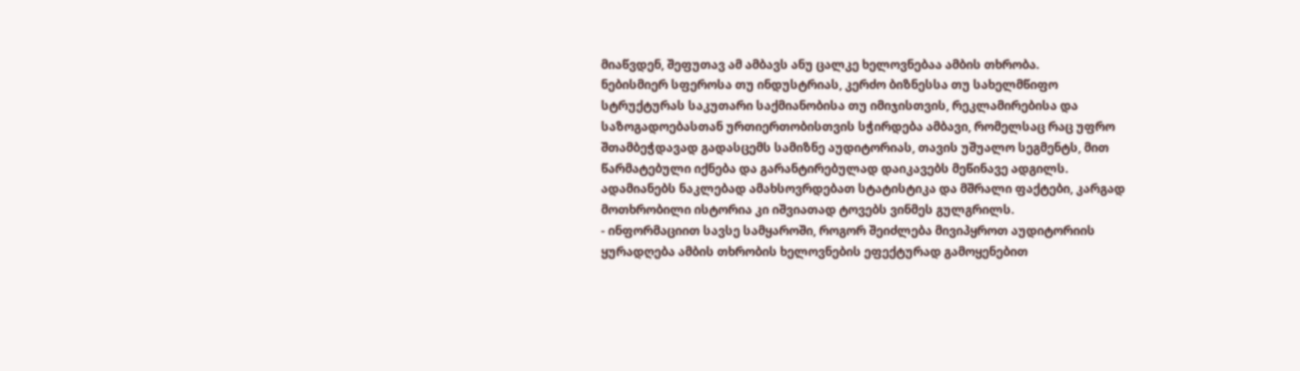მიაწვდენ, შეფუთავ ამ ამბავს ანუ ცალკე ხელოვნებაა ამბის თხრობა.
ნებისმიერ სფეროსა თუ ინდუსტრიას, კერძო ბიზნესსა თუ სახელმწიფო სტრუქტურას საკუთარი საქმიანობისა თუ იმიჯისთვის, რეკლამირებისა და საზოგადოებასთან ურთიერთობისთვის სჭირდება ამბავი, რომელსაც რაც უფრო შთამბეჭდავად გადასცემს სამიზნე აუდიტორიას, თავის უშუალო სეგმენტს, მით წარმატებული იქნება და გარანტირებულად დაიკავებს მეწინავე ადგილს. ადამიანებს ნაკლებად ამახსოვრდებათ სტატისტიკა და მშრალი ფაქტები, კარგად მოთხრობილი ისტორია კი იშვიათად ტოვებს ვინმეს გულგრილს.
- ინფორმაციით სავსე სამყაროში, როგორ შეიძლება მივიპყროთ აუდიტორიის ყურადღება ამბის თხრობის ხელოვნების ეფექტურად გამოყენებით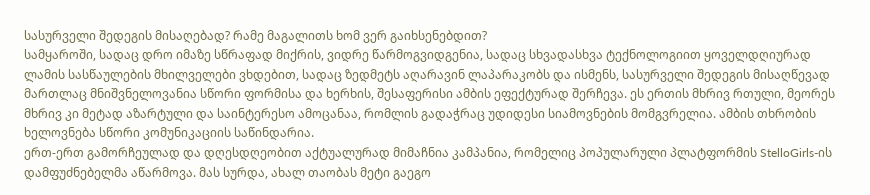სასურველი შედეგის მისაღებად? რამე მაგალითს ხომ ვერ გაიხსენებდით?
სამყაროში, სადაც დრო იმაზე სწრაფად მიქრის, ვიდრე წარმოგვიდგენია, სადაც სხვადასხვა ტექნოლოგიით ყოველდღიურად ლამის სასწაულების მხილველები ვხდებით, სადაც ზედმეტს აღარავინ ლაპარაკობს და ისმენს, სასურველი შედეგის მისაღწევად მართლაც მნიშვნელოვანია სწორი ფორმისა და ხერხის, შესაფერისი ამბის ეფექტურად შერჩევა. ეს ერთის მხრივ რთული, მეორეს მხრივ კი მეტად აზარტული და საინტერესო ამოცანაა, რომლის გადაჭრაც უდიდესი სიამოვნების მომგვრელია. ამბის თხრობის ხელოვნება სწორი კომუნიკაციის საწინდარია.
ერთ-ერთ გამორჩეულად და დღესდღეობით აქტუალურად მიმაჩნია კამპანია, რომელიც პოპულარული პლატფორმის StelloGirls-ის დამფუძნებელმა აწარმოვა. მას სურდა, ახალ თაობას მეტი გაეგო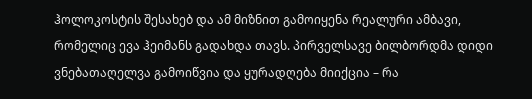ჰოლოკოსტის შესახებ და ამ მიზნით გამოიყენა რეალური ამბავი, რომელიც ევა ჰეიმანს გადახდა თავს. პირველსავე ბილბორდმა დიდი ვნებათაღელვა გამოიწვია და ყურადღება მიიქცია – რა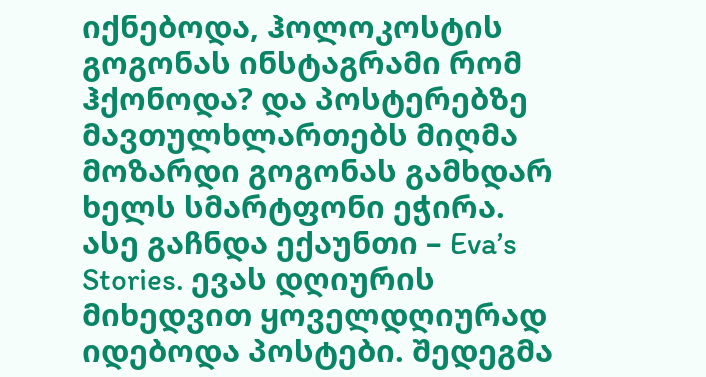იქნებოდა, ჰოლოკოსტის გოგონას ინსტაგრამი რომ ჰქონოდა? და პოსტერებზე მავთულხლართებს მიღმა მოზარდი გოგონას გამხდარ ხელს სმარტფონი ეჭირა. ასე გაჩნდა ექაუნთი – Eva’s Stories. ევას დღიურის მიხედვით ყოველდღიურად იდებოდა პოსტები. შედეგმა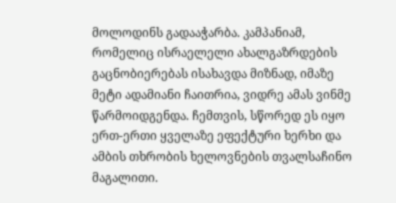მოლოდინს გადააჭარბა. კამპანიამ, რომელიც ისრაელელი ახალგაზრდების გაცნობიერებას ისახავდა მიზნად, იმაზე მეტი ადამიანი ჩაითრია, ვიდრე ამას ვინმე წარმოიდგენდა. ჩემთვის, სწორედ ეს იყო ერთ-ერთი ყველაზე ეფექტური ხერხი და ამბის თხრობის ხელოვნების თვალსაჩინო მაგალითი.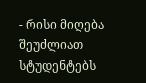- რისი მიღება შეუძლიათ სტუდენტებს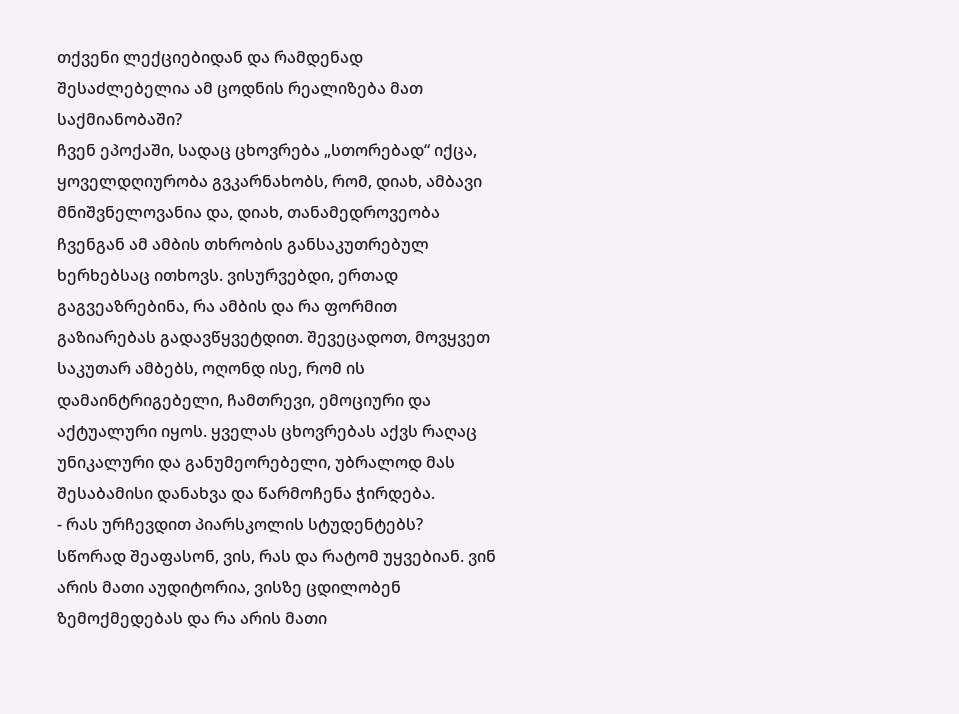თქვენი ლექციებიდან და რამდენად შესაძლებელია ამ ცოდნის რეალიზება მათ საქმიანობაში?
ჩვენ ეპოქაში, სადაც ცხოვრება „სთორებად“ იქცა, ყოველდღიურობა გვკარნახობს, რომ, დიახ, ამბავი მნიშვნელოვანია და, დიახ, თანამედროვეობა ჩვენგან ამ ამბის თხრობის განსაკუთრებულ ხერხებსაც ითხოვს. ვისურვებდი, ერთად გაგვეაზრებინა, რა ამბის და რა ფორმით გაზიარებას გადავწყვეტდით. შევეცადოთ, მოვყვეთ საკუთარ ამბებს, ოღონდ ისე, რომ ის დამაინტრიგებელი, ჩამთრევი, ემოციური და აქტუალური იყოს. ყველას ცხოვრებას აქვს რაღაც უნიკალური და განუმეორებელი, უბრალოდ მას შესაბამისი დანახვა და წარმოჩენა ჭირდება.
- რას ურჩევდით პიარსკოლის სტუდენტებს?
სწორად შეაფასონ, ვის, რას და რატომ უყვებიან. ვინ არის მათი აუდიტორია, ვისზე ცდილობენ ზემოქმედებას და რა არის მათი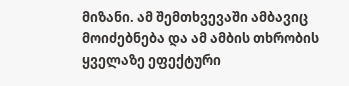მიზანი. ამ შემთხვევაში ამბავიც მოიძებნება და ამ ამბის თხრობის ყველაზე ეფექტური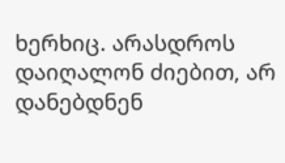ხერხიც. არასდროს დაიღალონ ძიებით, არ დანებდნენ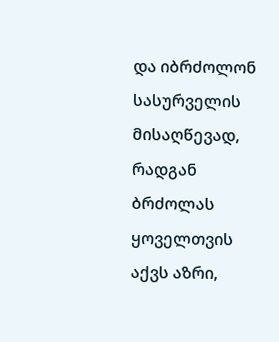და იბრძოლონ სასურველის მისაღწევად, რადგან ბრძოლას ყოველთვის აქვს აზრი,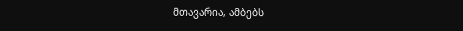მთავარია, ამბებს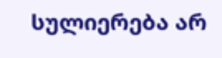სულიერება არ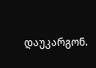დაუკარგონ.